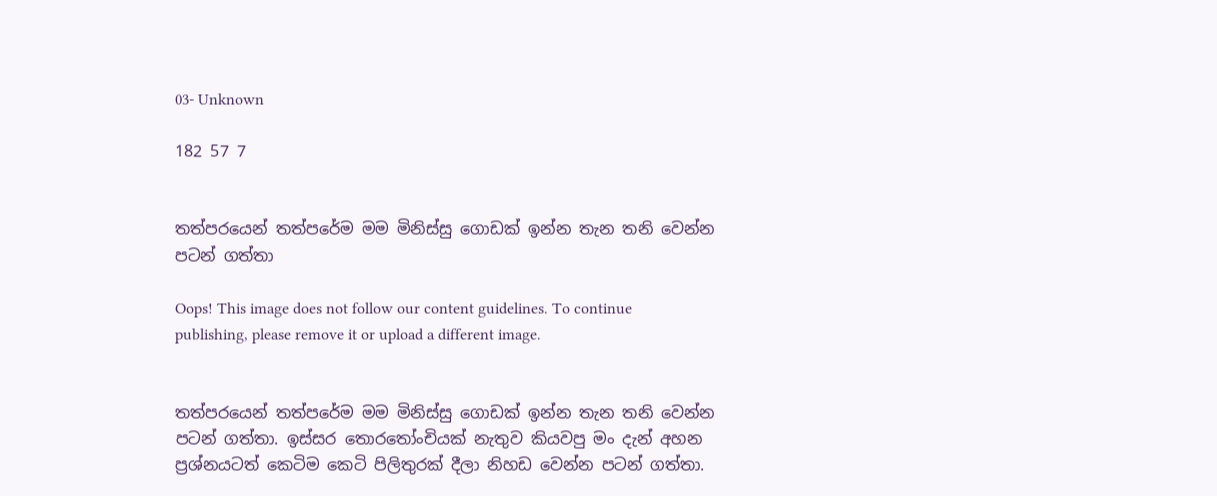03- Unknown

182 57 7


තත්පරයෙන් තත්පරේම මම මිනිස්සු ගොඩක් ඉන්න තැන තනි වෙන්න පටන් ගත්තා

Oops! This image does not follow our content guidelines. To continue publishing, please remove it or upload a different image.


තත්පරයෙන් තත්පරේම මම මිනිස්සු ගොඩක් ඉන්න තැන තනි වෙන්න පටන් ගත්තා. ඉස්සර තොරතෝංචියක් නැතුව කියවපු මං දැන් අහන ප්‍රශ්නයටත් කෙටිම කෙටි පිලිතුරක් දීලා නිහඩ වෙන්න පටන් ගත්තා.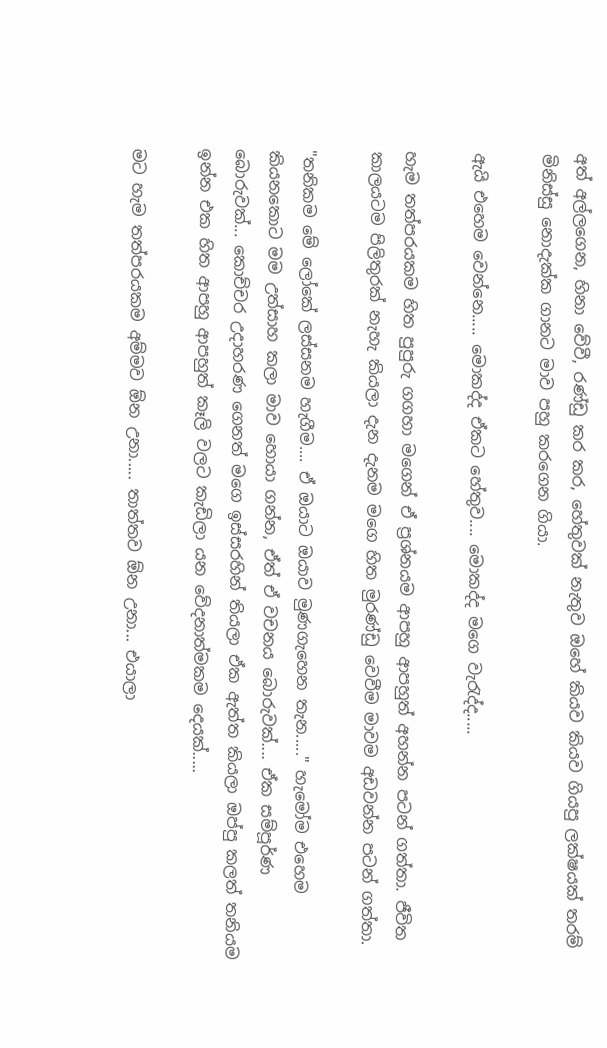අත් අල්ලගෙන, හිනා වේවී, රණ්ඩු කර කර, හේතුවක් නැතුව ඔහේ කියව කියව ගියපු ලක්ෂයක් තරම් මිනිස්සු නොදැක්ක ගානට මාව පහු කරගෙන ගියා.

ඇයි එහෙම වෙන්නෙ..... මොකද්ද ඒකට හේතුව.... මොකද්ද මගෙ වැරැද්ද.....

හැම තත්පරයකම හිත පුපුරු ගගහා මගෙන් ඒ ප්‍රශ්නයම ආපහු ආපහුත් අහන්න පටන් ගත්තා. ජීවිත කාලයටම පිලිතුරක් නැහැ කියලා දැන දැනම මගෙ හිත මුරණ්ඩු වෙවීම මාවම අඩවන්න පටන් ගත්තා.

"තනිකම මේ ලෝකේ ලස්සනම හැගීම.... ඒ ඔයාට ඔයාව මුණගැහෙන තැන....." හැමෝම එහෙම කියනකොට මම උත්සාහ කලා මාව හොයා ගන්න, ඒත් ඒ වචනය බොරුවක්.... ඒක සම්පූර්ණ බොරුවක්... කොච්චර උදාහරණ ගෙනත් මගෙ ඉස්සරහින් තියලා ඒක ඇත්ත කියලා ඔප්පු කලත් තනියම ඉන්න එක හිත ආපහු ආපහුත් කෑලි වලට කැඩිලා යන වේදනාත්මකම දෙයක්.....

මට හැම තත්පරයකම අම්මව ඕන උනා..... තාත්තව ඕන උනා... එයාලා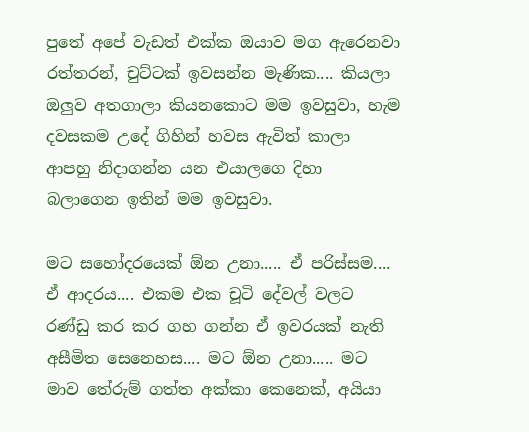පුතේ අපේ වැඩත් එක්ක ඔයාව මග ඇරෙනවා රත්තරන්, චුට්ටක් ඉවසන්න මැණික.... කියලා ඔලුව අතගාලා කියනකොට මම ඉවසුවා, හැම දවසකම උදේ ගිහින් හවස ඇවිත් කාලා ආපහු නිදාගන්න යන එයාලගෙ දිහා බලාගෙන ඉතින් මම ඉවසුවා.

මට සහෝදරයෙක් ඕන උනා..... ඒ පරිස්සම.... ඒ ආදරය.... එකම එක චූටි දේවල් වලට රණ්ඩු කර කර ගහ ගන්න ඒ ඉවරයක් නැති අසීමිත සෙනෙහස.... මට ඕන උනා..... මට මාව තේරුම් ගත්ත අක්කා කෙනෙක්, අයියා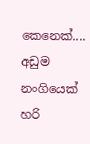කෙනෙක්.... අඩුම නංගියෙක් හරි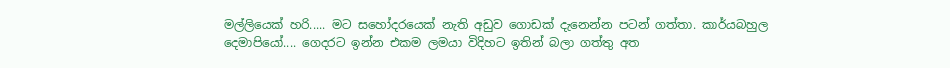මල්ලියෙක් හරි..... මට සහෝදරයෙක් නැති අඩුව ගොඩක් දැනෙන්න පටන් ගත්තා. කාර්යබහුල දෙමාපියෝ.... ගෙදරට ඉන්න එකම ලමයා විදිහට ඉතින් බලා ගත්තු අත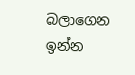බලාගෙන ඉන්න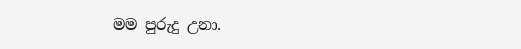මම පුරුදු උනා.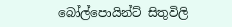බෝල්පොයින්ට් සිතුවිලි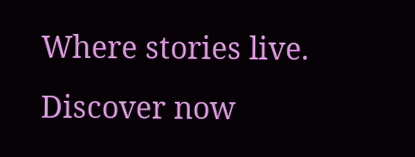Where stories live. Discover now